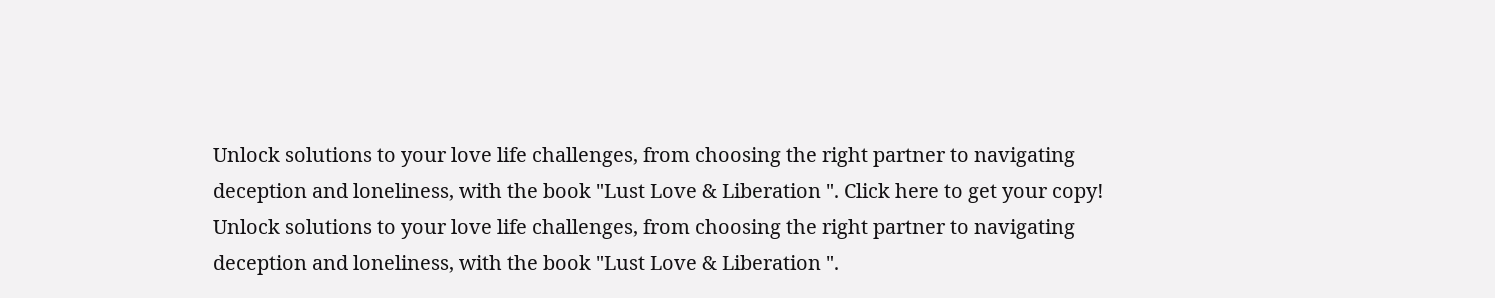Unlock solutions to your love life challenges, from choosing the right partner to navigating deception and loneliness, with the book "Lust Love & Liberation ". Click here to get your copy!
Unlock solutions to your love life challenges, from choosing the right partner to navigating deception and loneliness, with the book "Lust Love & Liberation ".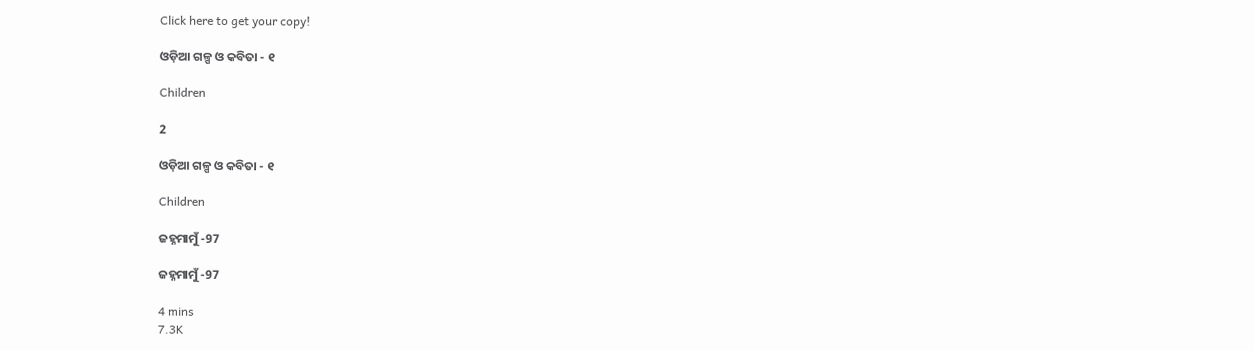Click here to get your copy!

ଓଡ଼ିଆ ଗଳ୍ପ ଓ କବିତା - ୧

Children

2

ଓଡ଼ିଆ ଗଳ୍ପ ଓ କବିତା - ୧

Children

ଜହ୍ନମାମୁଁ -97

ଜହ୍ନମାମୁଁ -97

4 mins
7.3K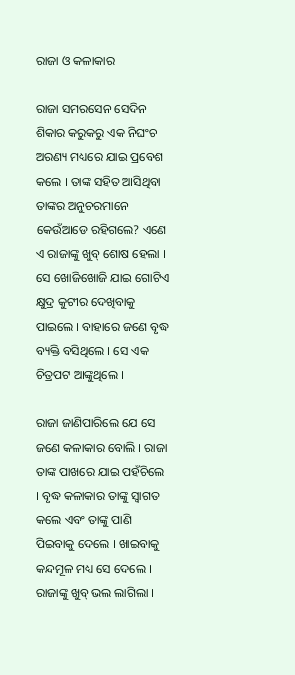ରାଜା ଓ କଳାକାର

ରାଜା ସମରସେନ ସେଦିନ ଶିକାର କରୁକରୁ ଏକ ନିଘଂଚ ଅରଣ୍ୟ ମଧ୍ୟରେ ଯାଇ ପ୍ରବେଶ କଲେ । ତାଙ୍କ ସହିତ ଆସିଥିବା ତାଙ୍କର ଅନୁଚରମାନେ କେଉଁଆଡେ ରହିଗଲେ? ଏଣେ ଏ ରାଜାଙ୍କୁ ଖୁବ୍ ଶୋଷ ହେଲା । ସେ ଖୋଜିଖୋଜି ଯାଇ ଗୋଟିଏ କ୍ଷୁଦ୍ର କୁଟୀର ଦେଖିବାକୁ ପାଇଲେ । ବାହାରେ ଜଣେ ବୃଦ୍ଧ ବ୍ୟକ୍ତି ବସିଥିଲେ । ସେ ଏକ ଚିତ୍ରପଟ ଆଙ୍କୁଥିଲେ ।

ରାଜା ଜାଣିପାରିଲେ ଯେ ସେ ଜଣେ କଳାକାର ବୋଲି । ରାଜା ତାଙ୍କ ପାଖରେ ଯାଇ ପହଁଚିଲେ । ବୃଦ୍ଧ କଳାକାର ତାଙ୍କୁ ସ୍ୱାଗତ କଲେ ଏବଂ ତାଙ୍କୁ ପାଣି ପିଇବାକୁ ଦେଲେ । ଖାଇବାକୁ କନ୍ଦମୂଳ ମଧ୍ୟ ସେ ଦେଲେ । ରାଜାଙ୍କୁ ଖୁବ୍ ଭଲ ଲାଗିଲା ।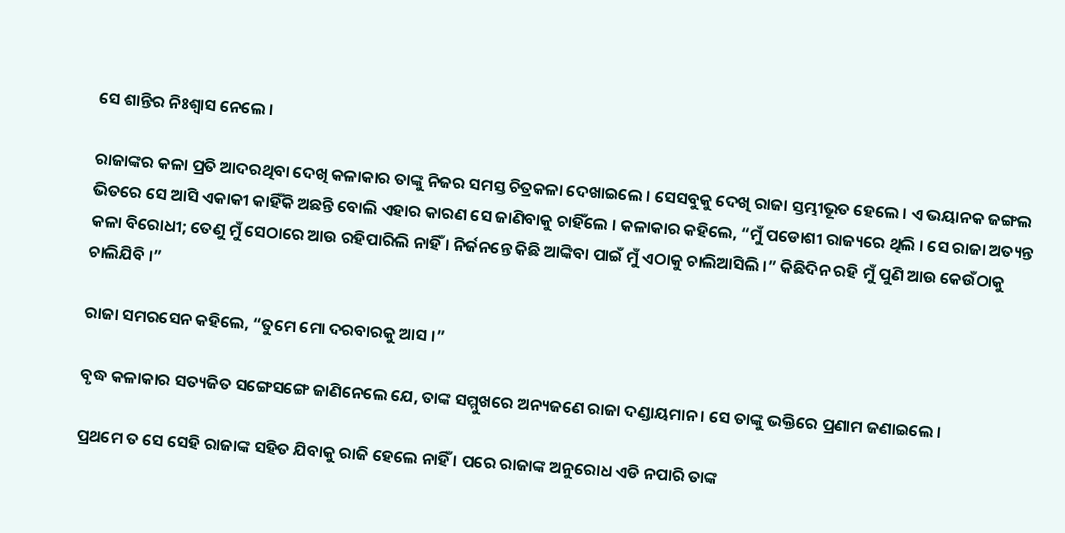ସେ ଶାନ୍ତିର ନିଃଶ୍ୱାସ ନେଲେ ।

ରାଜାଙ୍କର କଳା ପ୍ରତି ଆଦରଥିବା ଦେଖି କଳାକାର ତାଙ୍କୁ ନିଜର ସମସ୍ତ ଚିତ୍ରକଳା ଦେଖାଇଲେ । ସେସବୁକୁ ଦେଖି ରାଜା ସ୍ତମ୍ଭୀଭୂତ ହେଲେ । ଏ ଭୟାନକ ଜଙ୍ଗଲ ଭିତରେ ସେ ଆସି ଏକାକୀ କାହିଁକି ଅଛନ୍ତି ବୋଲି ଏହାର କାରଣ ସେ ଜାଣିବାକୁ ଚାହିଁଲେ । କଳାକାର କହିଲେ, “ମୁଁ ପଡୋଶୀ ରାଜ୍ୟରେ ଥିଲି । ସେ ରାଜା ଅତ୍ୟନ୍ତ କଳା ବିରୋଧୀ; ତେଣୁ ମୁଁ ସେଠାରେ ଆଉ ରହିପାରିଲି ନାହିଁ । ନିର୍ଜନନ୍ତେ କିଛି ଆଙ୍କିବା ପାଇଁ ମୁଁ ଏଠାକୁ ଚାଲିଆସିଲି ।” କିଛିଦିନ ରହି ମୁଁ ପୁଣି ଆଉ କେଉଁଠାକୁ ଚାଲିଯିବି ।”

ରାଜା ସମରସେନ କହିଲେ, “ତୁମେ ମୋ ଦରବାରକୁ ଆସ ।”

ବୃଦ୍ଧ କଳାକାର ସତ୍ୟଜିତ ସଙ୍ଗେସଙ୍ଗେ ଜାଣିନେଲେ ଯେ, ତାଙ୍କ ସମ୍ମୁଖରେ ଅନ୍ୟଜଣେ ରାଜା ଦଣ୍ଡାୟମାନ । ସେ ତାଙ୍କୁ ଭକ୍ତିରେ ପ୍ରଣାମ ଜଣାଇଲେ ।

ପ୍ରଥମେ ତ ସେ ସେହି ରାଜାଙ୍କ ସହିତ ଯିବାକୁ ରାଜି ହେଲେ ନାହିଁ । ପରେ ରାଜାଙ୍କ ଅନୁରୋଧ ଏଡି ନପାରି ତାଙ୍କ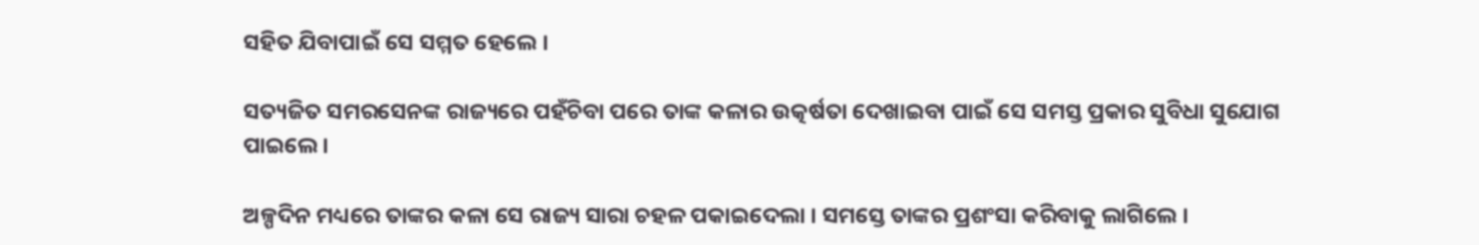ସହିତ ଯିବାପାଇଁ ସେ ସମ୍ମତ ହେଲେ ।

ସତ୍ୟଜିତ ସମରସେନଙ୍କ ରାଜ୍ୟରେ ପହଁଚିବା ପରେ ତାଙ୍କ କଳାର ଉତ୍କର୍ଷତା ଦେଖାଇବା ପାଇଁ ସେ ସମସ୍ତ ପ୍ରକାର ସୁବିଧା ସୁଯୋଗ ପାଇଲେ ।

ଅଳ୍ପଦିନ ମଧ୍ୟରେ ତାଙ୍କର କଳା ସେ ରାଜ୍ୟ ସାରା ଚହଳ ପକାଇଦେଲା । ସମସ୍ତେ ତାଙ୍କର ପ୍ରଶଂସା କରିବାକୁ ଲାଗିଲେ ।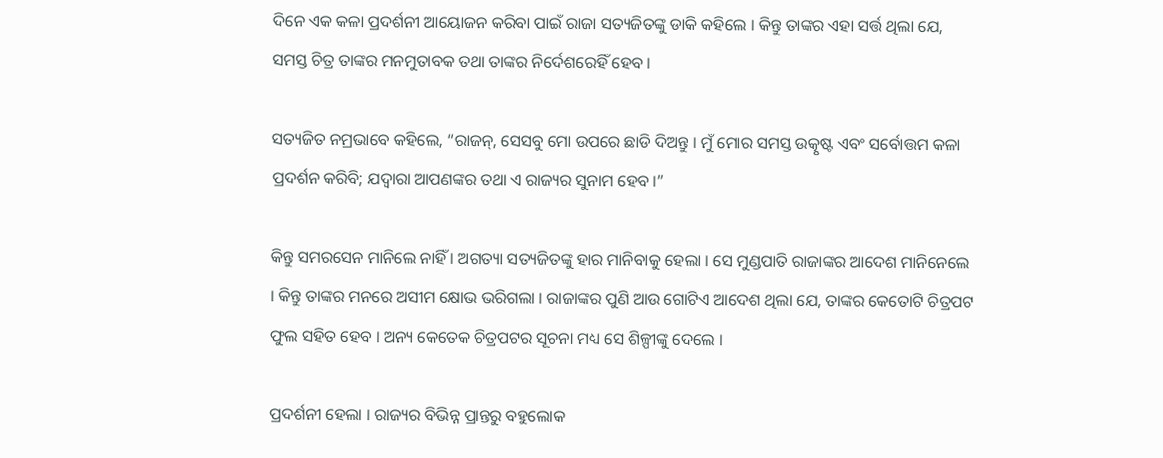ଦିନେ ଏକ କଳା ପ୍ରଦର୍ଶନୀ ଆୟୋଜନ କରିବା ପାଇଁ ରାଜା ସତ୍ୟଜିତଙ୍କୁ ଡାକି କହିଲେ । କିନ୍ତୁ ତାଙ୍କର ଏହା ସର୍ତ୍ତ ଥିଲା ଯେ, ସମସ୍ତ ଚିତ୍ର ତାଙ୍କର ମନମୁତାବକ ତଥା ତାଙ୍କର ନିର୍ଦେଶରେହିଁ ହେବ ।

ସତ୍ୟଜିତ ନମ୍ରଭାବେ କହିଲେ, “ରାଜନ୍, ସେସବୁ ମୋ ଉପରେ ଛାଡି ଦିଅନ୍ତୁ । ମୁଁ ମୋର ସମସ୍ତ ଉତ୍କୃଷ୍ଟ ଏବଂ ସର୍ବୋତ୍ତମ କଳା ପ୍ରଦର୍ଶନ କରିବି; ଯଦ୍ୱାରା ଆପଣଙ୍କର ତଥା ଏ ରାଜ୍ୟର ସୁନାମ ହେବ ।”

କିନ୍ତୁ ସମରସେନ ମାନିଲେ ନାହିଁ । ଅଗତ୍ୟା ସତ୍ୟଜିତଙ୍କୁ ହାର ମାନିବାକୁ ହେଲା । ସେ ମୁଣ୍ଡପାତି ରାଜାଙ୍କର ଆଦେଶ ମାନିନେଲେ । କିନ୍ତୁ ତାଙ୍କର ମନରେ ଅସୀମ କ୍ଷୋଭ ଭରିଗଲା । ରାଜାଙ୍କର ପୁଣି ଆଉ ଗୋଟିଏ ଆଦେଶ ଥିଲା ଯେ, ତାଙ୍କର କେତୋଟି ଚିତ୍ରପଟ ଫୁଲ ସହିତ ହେବ । ଅନ୍ୟ କେତେକ ଚିତ୍ରପଟର ସୂଚନା ମଧ୍ୟ ସେ ଶିଳ୍ପୀଙ୍କୁ ଦେଲେ ।

ପ୍ରଦର୍ଶନୀ ହେଲା । ରାଜ୍ୟର ବିଭିନ୍ନ ପ୍ରାନ୍ତରୁ ବହୁଲୋକ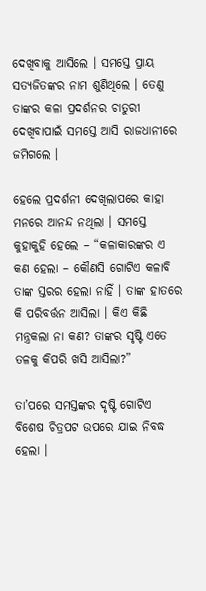ଦେଖିବାକୁ ଆସିଲେ । ସମସ୍ତେ ପ୍ରାୟ ସତ୍ୟଜିତଙ୍କର ନାମ ଶୁଣିଥିଲେ । ତେଣୁ ତାଙ୍କର କଳା ପ୍ରଦର୍ଶନର ଚାତୁରୀ ଦେଖିବାପାଇଁ ସମସ୍ତେ ଆସି ରାଜଧାନୀରେ ଜମିଗଲେ ।

ହେଲେ ପ୍ରଦର୍ଶନୀ ଦେଖିଲାପରେ କାହା ମନରେ ଆନନ୍ଦ ନଥିଲା । ସମସ୍ତେ କୁହାକୁହି ହେଲେ – “କଳାକାରଙ୍କର ଏ କଣ ହେଲା – କୌଣସି ଗୋଟିଏ କଳାବି ତାଙ୍କ ସ୍ତରର ହେଲା ନାହିଁ । ତାଙ୍କ ହାତରେ କି ପରିବର୍ତ୍ତନ ଆସିଲା । କିଏ କିଛି ମନ୍ତ୍ରକଲା ନା କଣ? ତାଙ୍କର ସୃଷ୍ଟି ଏତେ ତଳକୁ କିପରି ଖସି ଆସିଲା?”

ତା’ପରେ ସମସ୍ତଙ୍କର ଦୃଷ୍ଟି ଗୋଟିଏ ବିଶେଷ ଚିତ୍ରପଟ ଉପରେ ଯାଇ ନିବଦ୍ଧ ହେଲା ।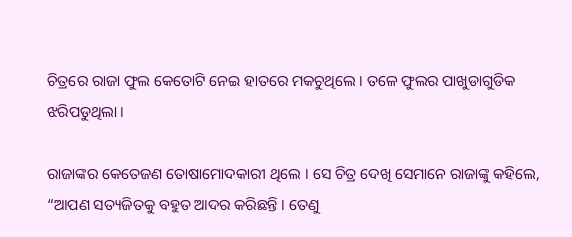ଚିତ୍ରରେ ରାଜା ଫୁଲ କେତୋଟି ନେଇ ହାତରେ ମକଚୁଥିଲେ । ତଳେ ଫୁଲର ପାଖୁଡାଗୁଡିକ ଝରିପଡୁଥିଲା ।

ରାଜାଙ୍କର କେତେଜଣ ତୋଷାମୋଦକାରୀ ଥିଲେ । ସେ ଚିତ୍ର ଦେଖି ସେମାନେ ରାଜାଙ୍କୁ କହିଲେ, “ଆପଣ ସତ୍ୟଜିତକୁ ବହୁତ ଆଦର କରିଛନ୍ତି । ତେଣୁ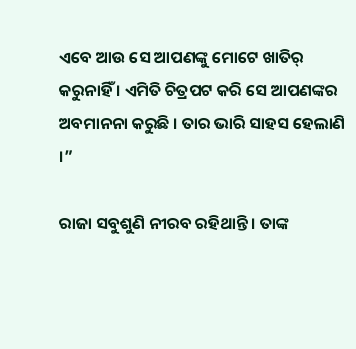ଏବେ ଆଉ ସେ ଆପଣଙ୍କୁ ମୋଟେ ଖାତିର୍ କରୁନାହିଁ । ଏମିତି ଚିତ୍ରପଟ କରି ସେ ଆପଣଙ୍କର ଅବମାନନା କରୁଛି । ତାର ଭାରି ସାହସ ହେଲାଣି ।”

ରାଜା ସବୁଶୁଣି ନୀରବ ରହିଥାନ୍ତି । ତାଙ୍କ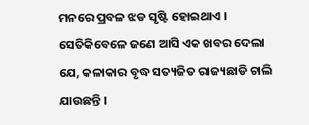ମନରେ ପ୍ରବଳ ଝଡ ସୃଷ୍ଟି ହୋଇଥାଏ । ସେତିକିବେଳେ ଜଣେ ଆସି ଏକ ଖବର ଦେଲା ଯେ, କଳାକାର ବୃଦ୍ଧ ସତ୍ୟଜିତ ରାଜ୍ୟଛାଡି ଚାଲି ଯାଉଛନ୍ତି ।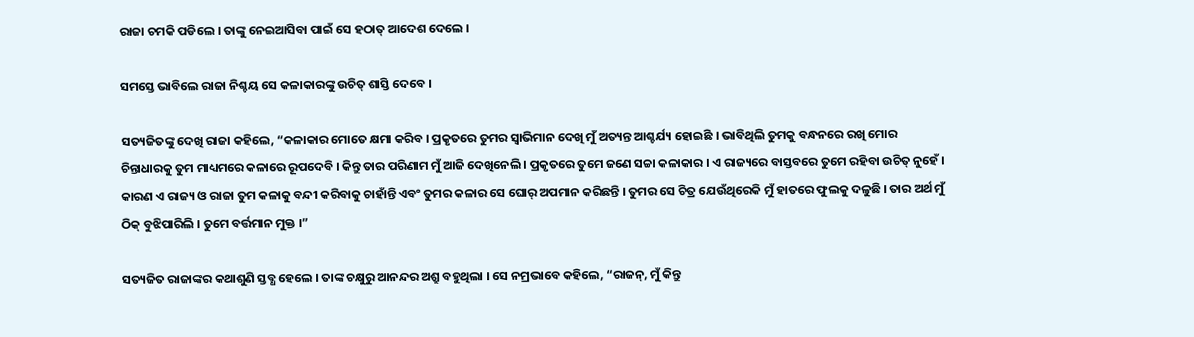ରାଜା ଚମକି ପଡିଲେ । ତାଙ୍କୁ ନେଇଆସିବା ପାଇଁ ସେ ହଠାତ୍ ଆଦେଶ ଦେଲେ ।

ସମସ୍ତେ ଭାବିଲେ ରାଜା ନିଶ୍ଚୟ ସେ କଳାକାରଙ୍କୁ ଉଚିତ୍ ଶାସ୍ତି ଦେବେ ।

ସତ୍ୟଜିତଙ୍କୁ ଦେଖି ରାଜା କହିଲେ, “କଳାକାର ମୋତେ କ୍ଷମା କରିବ । ପ୍ରକୃତରେ ତୁମର ସ୍ୱାଭିମାନ ଦେଖି ମୁଁ ଅତ୍ୟନ୍ତ ଆଶ୍ଚର୍ଯ୍ୟ ହୋଇଛି । ଭାବିଥିଲି ତୁମକୁ ବନ୍ଧନରେ ରଖି ମୋର ଚିନ୍ତାଧାରକୁ ତୁମ ମାଧ୍ୟମରେ କଳାରେ ରୂପଦେବି । କିନ୍ତୁ ତାର ପରିଣାମ ମୁଁ ଆଜି ଦେଖିନେଲି । ପ୍ରକୃତରେ ତୁମେ ଜଣେ ସଚ୍ଚା କଳାକାର । ଏ ରାଜ୍ୟରେ ବାସ୍ତବରେ ତୁମେ ରହିବା ଉଚିତ୍ ନୁହେଁ । କାରଣ ଏ ରାଜ୍ୟ ଓ ରାଜା ତୁମ କଳାକୁ ବନ୍ଦୀ କରିବାକୁ ଚାହାଁନ୍ତି ଏବଂ ତୁମର କଳାର ସେ ଘୋର୍ ଅପମାନ କରିଛନ୍ତି । ତୁମର ସେ ଚିତ୍ର ଯେଉଁଥିରେକି ମୁଁ ହାତରେ ଫୁଲକୁ ଦଳୁଛି । ତାର ଅର୍ଥ ମୁଁ ଠିକ୍ ବୁଝିପାରିଲି । ତୁମେ ବର୍ତ୍ତମାନ ମୁକ୍ତ ।”

ସତ୍ୟଜିତ ରାଜାଙ୍କର କଥାଶୁଣି ସ୍ତବ୍ଧ ହେଲେ । ତାଙ୍କ ଚକ୍ଷୁରୁ ଆନନ୍ଦର ଅଶ୍ରୁ ବହୁଥିଲା । ସେ ନମ୍ରଭାବେ କହିଲେ, “ରାଜନ୍, ମୁଁ କିନ୍ତୁ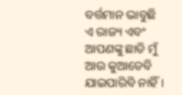ବର୍ତ୍ତମାନ ଭାବୁଛି ଏ ରାଜ୍ୟ ଏବଂ ଆପଣଙ୍କୁ ଛାଡି ମୁଁ ଆଉ କୁଆଡେବି ଯାଇପାରିବି ନାହିଁ ।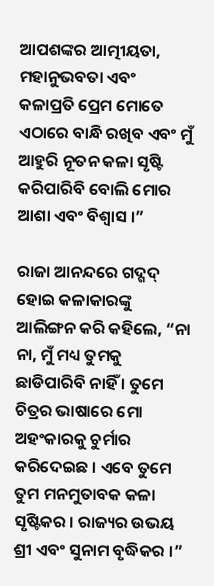ଆପଶଙ୍କର ଆତ୍ମୀୟତା, ମହାନୁଭବତା ଏବଂ କଳାପ୍ରତି ପ୍ରେମ ମୋତେ ଏଠାରେ ବାନ୍ଧି ରଖିବ ଏବଂ ମୁଁ ଆହୁରି ନୂତନ କଳା ସୃଷ୍ଟି କରିପାରିବି ବୋଲି ମୋର ଆଶା ଏବଂ ବିଶ୍ୱାସ ।”

ରାଜା ଆନନ୍ଦରେ ଗଦ୍ଗଦ୍ ହୋଇ କଳାକାରଙ୍କୁ ଆଲିଙ୍ଗନ କରି କହିଲେ, “ନା ନା, ମୁଁ ମଧ୍ୟ ତୁମକୁ ଛାଡିପାରିବି ନାହିଁ । ତୁମେ ଚିତ୍ରର ଭାଷାରେ ମୋ ଅହଂକାରକୁ ଚୁର୍ମାର କରିଦେଇଛ । ଏବେ ତୁମେ ତୁମ ମନମୁତାବକ କଳା ସୃଷ୍ଟିକର । ରାଜ୍ୟର ଉଭୟ ଶ୍ରୀ ଏବଂ ସୁନାମ ବୃଦ୍ଧିକର ।”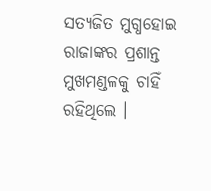ସତ୍ୟଜିତ ମୁଗ୍ଧହୋଇ ରାଜାଙ୍କର ପ୍ରଶାନ୍ତ ମୁଖମଣ୍ଡଳକୁ ଚାହିଁ ରହିଥିଲେ ।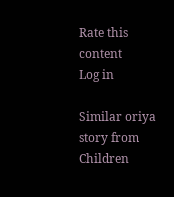Rate this content
Log in

Similar oriya story from Children